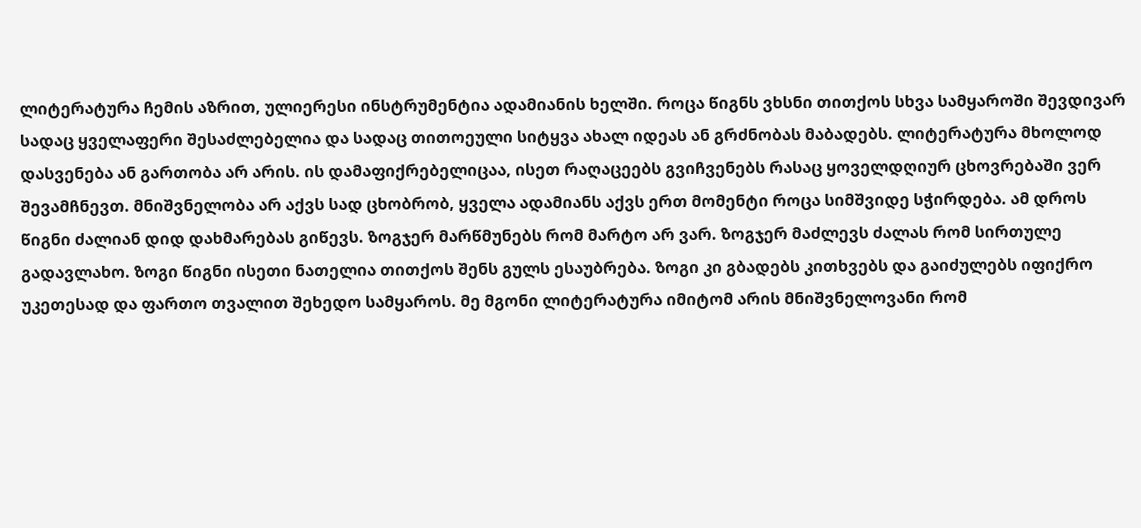ლიტერატურა ჩემის აზრით, ულიერესი ინსტრუმენტია ადამიანის ხელში. როცა წიგნს ვხსნი თითქოს სხვა სამყაროში შევდივარ სადაც ყველაფერი შესაძლებელია და სადაც თითოეული სიტყვა ახალ იდეას ან გრძნობას მაბადებს. ლიტერატურა მხოლოდ დასვენება ან გართობა არ არის. ის დამაფიქრებელიცაა, ისეთ რაღაცეებს გვიჩვენებს რასაც ყოველდღიურ ცხოვრებაში ვერ შევამჩნევთ. მნიშვნელობა არ აქვს სად ცხობრობ, ყველა ადამიანს აქვს ერთ მომენტი როცა სიმშვიდე სჭირდება. ამ დროს წიგნი ძალიან დიდ დახმარებას გიწევს. ზოგჯერ მარწმუნებს რომ მარტო არ ვარ. ზოგჯერ მაძლევს ძალას რომ სირთულე გადავლახო. ზოგი წიგნი ისეთი ნათელია თითქოს შენს გულს ესაუბრება. ზოგი კი გბადებს კითხვებს და გაიძულებს იფიქრო უკეთესად და ფართო თვალით შეხედო სამყაროს. მე მგონი ლიტერატურა იმიტომ არის მნიშვნელოვანი რომ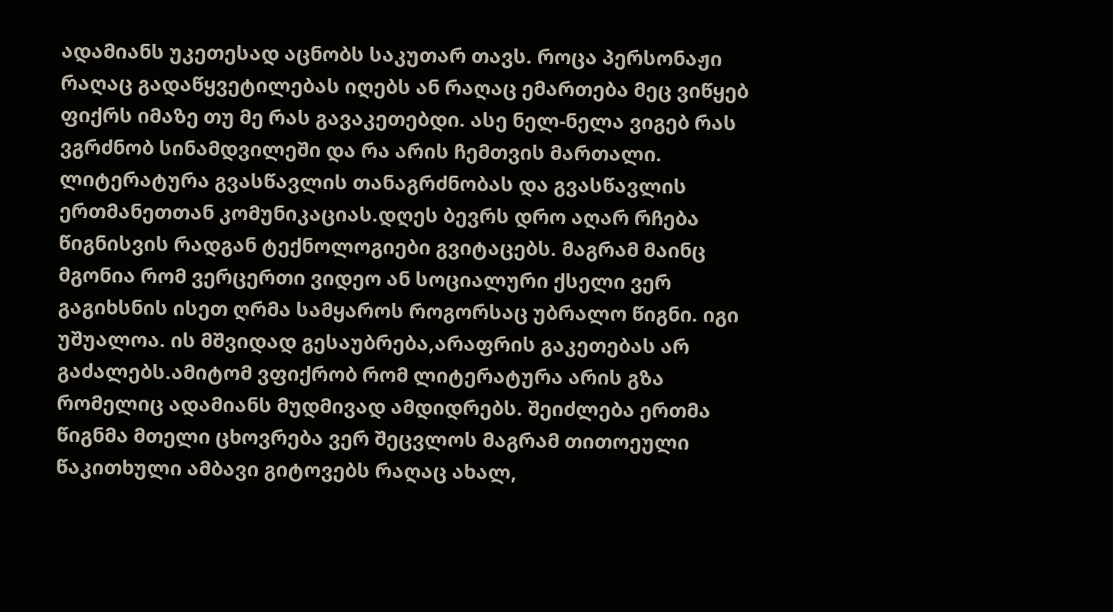ადამიანს უკეთესად აცნობს საკუთარ თავს. როცა პერსონაჟი რაღაც გადაწყვეტილებას იღებს ან რაღაც ემართება მეც ვიწყებ ფიქრს იმაზე თუ მე რას გავაკეთებდი. ასე ნელ-ნელა ვიგებ რას ვგრძნობ სინამდვილეში და რა არის ჩემთვის მართალი. ლიტერატურა გვასწავლის თანაგრძნობას და გვასწავლის ერთმანეთთან კომუნიკაციას.დღეს ბევრს დრო აღარ რჩება წიგნისვის რადგან ტექნოლოგიები გვიტაცებს. მაგრამ მაინც მგონია რომ ვერცერთი ვიდეო ან სოციალური ქსელი ვერ გაგიხსნის ისეთ ღრმა სამყაროს როგორსაც უბრალო წიგნი. იგი უშუალოა. ის მშვიდად გესაუბრება,არაფრის გაკეთებას არ გაძალებს.ამიტომ ვფიქრობ რომ ლიტერატურა არის გზა რომელიც ადამიანს მუდმივად ამდიდრებს. შეიძლება ერთმა წიგნმა მთელი ცხოვრება ვერ შეცვლოს მაგრამ თითოეული წაკითხული ამბავი გიტოვებს რაღაც ახალ,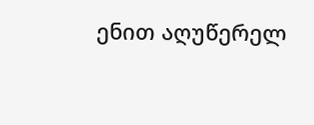ენით აღუწერელ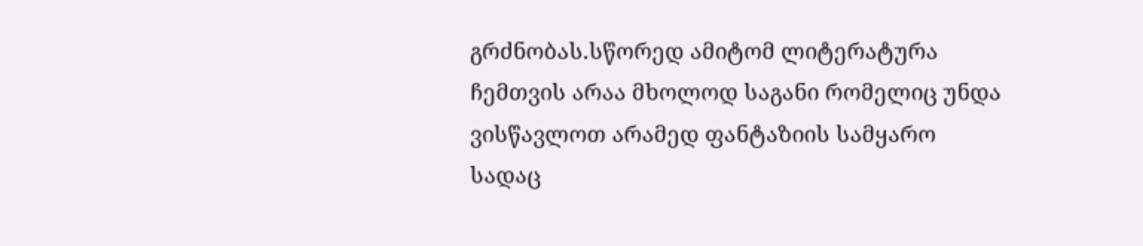გრძნობას.სწორედ ამიტომ ლიტერატურა ჩემთვის არაა მხოლოდ საგანი რომელიც უნდა ვისწავლოთ არამედ ფანტაზიის სამყარო სადაც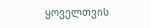ყოველთვის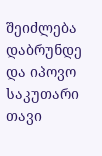შეიძლება დაბრუნდე და იპოვო საკუთარი თავი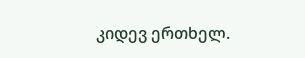კიდევ ერთხელ.